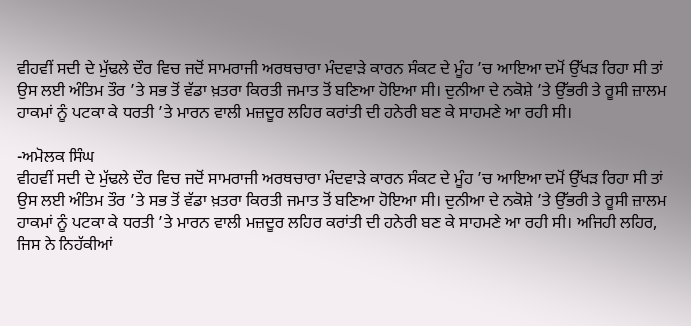ਵੀਹਵੀਂ ਸਦੀ ਦੇ ਮੁੱਢਲੇ ਦੌਰ ਵਿਚ ਜਦੋਂ ਸਾਮਰਾਜੀ ਅਰਥਚਾਰਾ ਮੰਦਵਾੜੇ ਕਾਰਨ ਸੰਕਟ ਦੇ ਮੂੰਹ ’ਚ ਆਇਆ ਦਮੋਂ ਉੱਖੜ ਰਿਹਾ ਸੀ ਤਾਂ ਉਸ ਲਈ ਅੰਤਿਮ ਤੌਰ ’ਤੇ ਸਭ ਤੋਂ ਵੱਡਾ ਖ਼ਤਰਾ ਕਿਰਤੀ ਜਮਾਤ ਤੋਂ ਬਣਿਆ ਹੋਇਆ ਸੀ। ਦੁਨੀਆ ਦੇ ਨਕੋਸ਼ੇ ’ਤੇ ਉੱਭਰੀ ਤੇ ਰੂਸੀ ਜ਼ਾਲਮ ਹਾਕਮਾਂ ਨੂੰ ਪਟਕਾ ਕੇ ਧਰਤੀ ’ਤੇ ਮਾਰਨ ਵਾਲੀ ਮਜ਼ਦੂਰ ਲਹਿਰ ਕਰਾਂਤੀ ਦੀ ਹਨੇਰੀ ਬਣ ਕੇ ਸਾਹਮਣੇ ਆ ਰਹੀ ਸੀ।

-ਅਮੋਲਕ ਸਿੰਘ
ਵੀਹਵੀਂ ਸਦੀ ਦੇ ਮੁੱਢਲੇ ਦੌਰ ਵਿਚ ਜਦੋਂ ਸਾਮਰਾਜੀ ਅਰਥਚਾਰਾ ਮੰਦਵਾੜੇ ਕਾਰਨ ਸੰਕਟ ਦੇ ਮੂੰਹ ’ਚ ਆਇਆ ਦਮੋਂ ਉੱਖੜ ਰਿਹਾ ਸੀ ਤਾਂ ਉਸ ਲਈ ਅੰਤਿਮ ਤੌਰ ’ਤੇ ਸਭ ਤੋਂ ਵੱਡਾ ਖ਼ਤਰਾ ਕਿਰਤੀ ਜਮਾਤ ਤੋਂ ਬਣਿਆ ਹੋਇਆ ਸੀ। ਦੁਨੀਆ ਦੇ ਨਕੋਸ਼ੇ ’ਤੇ ਉੱਭਰੀ ਤੇ ਰੂਸੀ ਜ਼ਾਲਮ ਹਾਕਮਾਂ ਨੂੰ ਪਟਕਾ ਕੇ ਧਰਤੀ ’ਤੇ ਮਾਰਨ ਵਾਲੀ ਮਜ਼ਦੂਰ ਲਹਿਰ ਕਰਾਂਤੀ ਦੀ ਹਨੇਰੀ ਬਣ ਕੇ ਸਾਹਮਣੇ ਆ ਰਹੀ ਸੀ। ਅਜਿਹੀ ਲਹਿਰ, ਜਿਸ ਨੇ ਨਿਹੱਕੀਆਂ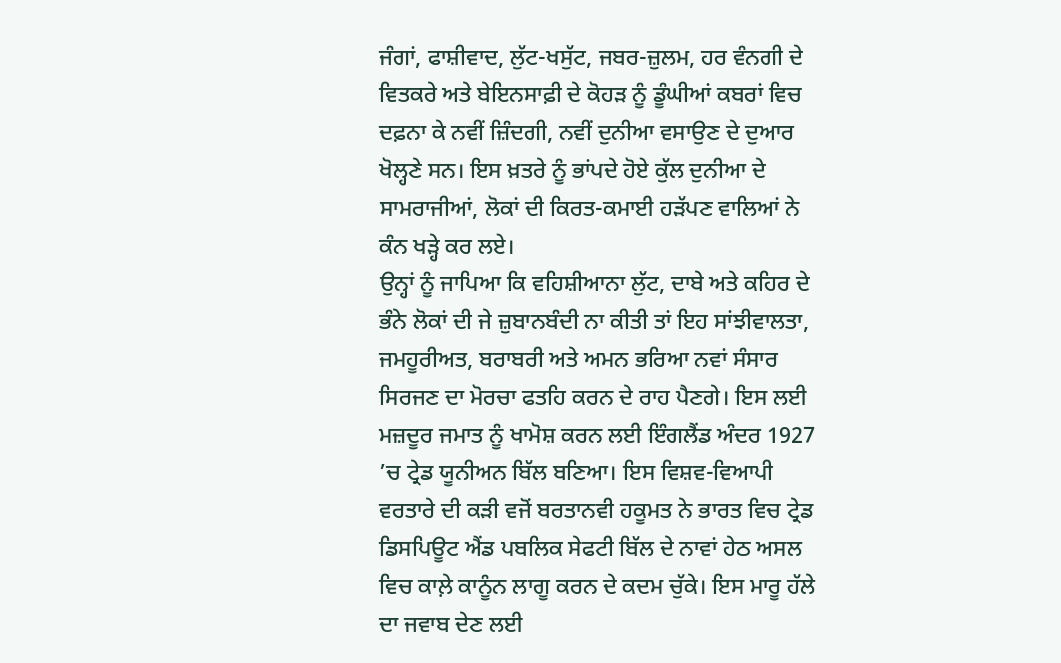ਜੰਗਾਂ, ਫਾਸ਼ੀਵਾਦ, ਲੁੱਟ-ਖਸੁੱਟ, ਜਬਰ-ਜ਼ੁਲਮ, ਹਰ ਵੰਨਗੀ ਦੇ ਵਿਤਕਰੇ ਅਤੇ ਬੇਇਨਸਾਫ਼ੀ ਦੇ ਕੋਹੜ ਨੂੰ ਡੂੰਘੀਆਂ ਕਬਰਾਂ ਵਿਚ ਦਫ਼ਨਾ ਕੇ ਨਵੀਂ ਜ਼ਿੰਦਗੀ, ਨਵੀਂ ਦੁਨੀਆ ਵਸਾਉਣ ਦੇ ਦੁਆਰ ਖੋਲ੍ਹਣੇ ਸਨ। ਇਸ ਖ਼ਤਰੇ ਨੂੰ ਭਾਂਪਦੇ ਹੋਏ ਕੁੱਲ ਦੁਨੀਆ ਦੇ ਸਾਮਰਾਜੀਆਂ, ਲੋਕਾਂ ਦੀ ਕਿਰਤ-ਕਮਾਈ ਹੜੱਪਣ ਵਾਲਿਆਂ ਨੇ ਕੰਨ ਖੜ੍ਹੇ ਕਰ ਲਏ।
ਉਨ੍ਹਾਂ ਨੂੰ ਜਾਪਿਆ ਕਿ ਵਹਿਸ਼ੀਆਨਾ ਲੁੱਟ, ਦਾਬੇ ਅਤੇ ਕਹਿਰ ਦੇ ਭੰਨੇ ਲੋਕਾਂ ਦੀ ਜੇ ਜ਼ੁਬਾਨਬੰਦੀ ਨਾ ਕੀਤੀ ਤਾਂ ਇਹ ਸਾਂਝੀਵਾਲਤਾ, ਜਮਹੂਰੀਅਤ, ਬਰਾਬਰੀ ਅਤੇ ਅਮਨ ਭਰਿਆ ਨਵਾਂ ਸੰਸਾਰ ਸਿਰਜਣ ਦਾ ਮੋਰਚਾ ਫਤਹਿ ਕਰਨ ਦੇ ਰਾਹ ਪੈਣਗੇ। ਇਸ ਲਈ ਮਜ਼ਦੂਰ ਜਮਾਤ ਨੂੰ ਖਾਮੋਸ਼ ਕਰਨ ਲਈ ਇੰਗਲੈਂਡ ਅੰਦਰ 1927 ’ਚ ਟ੍ਰੇਡ ਯੂਨੀਅਨ ਬਿੱਲ ਬਣਿਆ। ਇਸ ਵਿਸ਼ਵ-ਵਿਆਪੀ ਵਰਤਾਰੇ ਦੀ ਕੜੀ ਵਜੋਂ ਬਰਤਾਨਵੀ ਹਕੂਮਤ ਨੇ ਭਾਰਤ ਵਿਚ ਟ੍ਰੇਡ ਡਿਸਪਿਊਟ ਐਂਡ ਪਬਲਿਕ ਸੇਫਟੀ ਬਿੱਲ ਦੇ ਨਾਵਾਂ ਹੇਠ ਅਸਲ ਵਿਚ ਕਾਲ਼ੇ ਕਾਨੂੰਨ ਲਾਗੂ ਕਰਨ ਦੇ ਕਦਮ ਚੁੱਕੇ। ਇਸ ਮਾਰੂ ਹੱਲੇ ਦਾ ਜਵਾਬ ਦੇਣ ਲਈ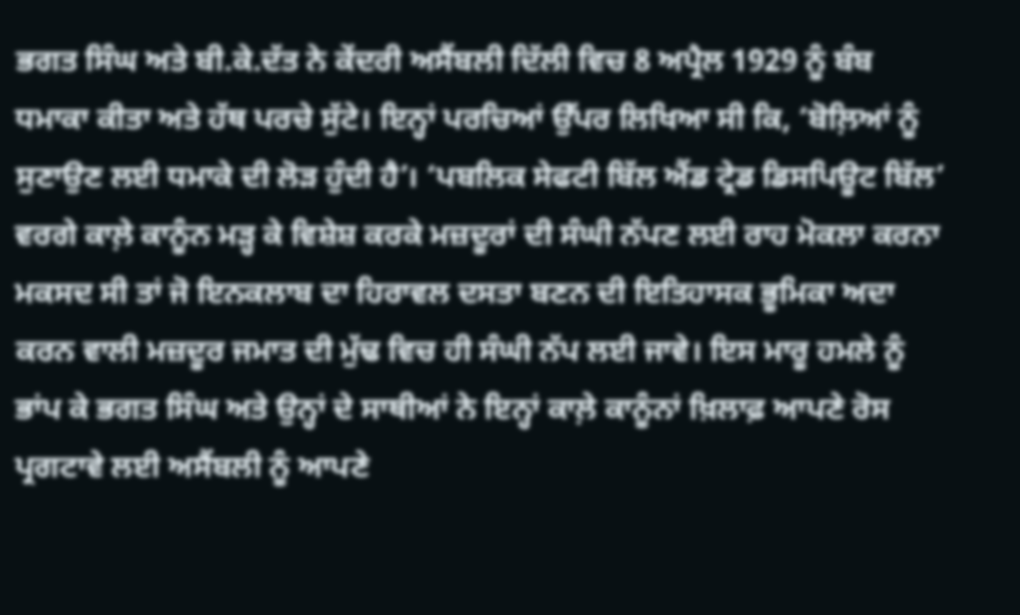ਭਗਤ ਸਿੰਘ ਅਤੇ ਬੀ.ਕੇ.ਦੱਤ ਨੇ ਕੇਂਦਰੀ ਅਸੈਂਬਲੀ ਦਿੱਲੀ ਵਿਚ 8 ਅਪ੍ਰੈਲ 1929 ਨੂੰ ਬੰਬ ਧਮਾਕਾ ਕੀਤਾ ਅਤੇ ਹੱਥ ਪਰਚੇ ਸੁੱਟੇ। ਇਨ੍ਹਾਂ ਪਰਚਿਆਂ ਉੱਪਰ ਲਿਖਿਆ ਸੀ ਕਿ, ‘ਬੋਲ਼ਿਆਂ ਨੂੰ ਸੁਣਾਉਣ ਲਈ ਧਮਾਕੇ ਦੀ ਲੋੜ ਹੁੰਦੀ ਹੈ’। ‘ਪਬਲਿਕ ਸੇਫਟੀ ਬਿੱਲ ਐਂਡ ਟ੍ਰੇਡ ਡਿਸਪਿਊਟ ਬਿੱਲ’ ਵਰਗੇ ਕਾਲ਼ੇ ਕਾਨੂੰਨ ਮੜ੍ਹ ਕੇ ਵਿਸ਼ੇਸ਼ ਕਰਕੇ ਮਜ਼ਦੂਰਾਂ ਦੀ ਸੰਘੀ ਨੱਪਣ ਲਈ ਰਾਹ ਮੋਕਲਾ ਕਰਨਾ ਮਕਸਦ ਸੀ ਤਾਂ ਜੋ ਇਨਕਲਾਬ ਦਾ ਹਿਰਾਵਲ ਦਸਤਾ ਬਣਨ ਦੀ ਇਤਿਹਾਸਕ ਭੂਮਿਕਾ ਅਦਾ ਕਰਨ ਵਾਲੀ ਮਜ਼ਦੂਰ ਜਮਾਤ ਦੀ ਮੁੱਢ ਵਿਚ ਹੀ ਸੰਘੀ ਨੱਪ ਲਈ ਜਾਵੇ। ਇਸ ਮਾਰੂ ਹਮਲੇ ਨੂੰ ਭਾਂਪ ਕੇ ਭਗਤ ਸਿੰਘ ਅਤੇ ਉਨ੍ਹਾਂ ਦੇ ਸਾਥੀਆਂ ਨੇ ਇਨ੍ਹਾਂ ਕਾਲ਼ੇ ਕਾਨੂੰਨਾਂ ਖ਼ਿਲਾਫ਼ ਆਪਣੇ ਰੋਸ ਪ੍ਰਗਟਾਵੇ ਲਈ ਅਸੈਂਬਲੀ ਨੂੰ ਆਪਣੇ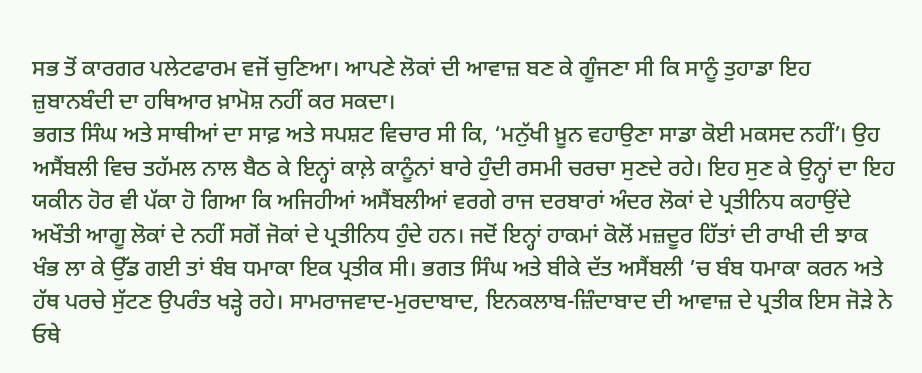ਸਭ ਤੋਂ ਕਾਰਗਰ ਪਲੇਟਫਾਰਮ ਵਜੋਂ ਚੁਣਿਆ। ਆਪਣੇ ਲੋਕਾਂ ਦੀ ਆਵਾਜ਼ ਬਣ ਕੇ ਗੂੰਜਣਾ ਸੀ ਕਿ ਸਾਨੂੰ ਤੁਹਾਡਾ ਇਹ ਜ਼ੁਬਾਨਬੰਦੀ ਦਾ ਹਥਿਆਰ ਖ਼ਾਮੋਸ਼ ਨਹੀਂ ਕਰ ਸਕਦਾ।
ਭਗਤ ਸਿੰਘ ਅਤੇ ਸਾਥੀਆਂ ਦਾ ਸਾਫ਼ ਅਤੇ ਸਪਸ਼ਟ ਵਿਚਾਰ ਸੀ ਕਿ, ‘ਮਨੁੱਖੀ ਖ਼ੂਨ ਵਹਾਉਣਾ ਸਾਡਾ ਕੋਈ ਮਕਸਦ ਨਹੀਂ’। ਉਹ ਅਸੈਂਬਲੀ ਵਿਚ ਤਹੱਮਲ ਨਾਲ ਬੈਠ ਕੇ ਇਨ੍ਹਾਂ ਕਾਲ਼ੇ ਕਾਨੂੰਨਾਂ ਬਾਰੇ ਹੁੰਦੀ ਰਸਮੀ ਚਰਚਾ ਸੁਣਦੇ ਰਹੇ। ਇਹ ਸੁਣ ਕੇ ਉਨ੍ਹਾਂ ਦਾ ਇਹ ਯਕੀਨ ਹੋਰ ਵੀ ਪੱਕਾ ਹੋ ਗਿਆ ਕਿ ਅਜਿਹੀਆਂ ਅਸੈਂਬਲੀਆਂ ਵਰਗੇ ਰਾਜ ਦਰਬਾਰਾਂ ਅੰਦਰ ਲੋਕਾਂ ਦੇ ਪ੍ਰਤੀਨਿਧ ਕਹਾਉਂਦੇ ਅਖੌਤੀ ਆਗੂ ਲੋਕਾਂ ਦੇ ਨਹੀਂ ਸਗੋਂ ਜੋਕਾਂ ਦੇ ਪ੍ਰਤੀਨਿਧ ਹੁੰਦੇ ਹਨ। ਜਦੋਂ ਇਨ੍ਹਾਂ ਹਾਕਮਾਂ ਕੋਲੋਂ ਮਜ਼ਦੂਰ ਹਿੱਤਾਂ ਦੀ ਰਾਖੀ ਦੀ ਝਾਕ ਖੰਭ ਲਾ ਕੇ ਉੱਡ ਗਈ ਤਾਂ ਬੰਬ ਧਮਾਕਾ ਇਕ ਪ੍ਰਤੀਕ ਸੀ। ਭਗਤ ਸਿੰਘ ਅਤੇ ਬੀਕੇ ਦੱਤ ਅਸੈਂਬਲੀ ’ਚ ਬੰਬ ਧਮਾਕਾ ਕਰਨ ਅਤੇ ਹੱਥ ਪਰਚੇ ਸੁੱਟਣ ਉਪਰੰਤ ਖੜ੍ਹੇ ਰਹੇ। ਸਾਮਰਾਜਵਾਦ-ਮੁਰਦਾਬਾਦ, ਇਨਕਲਾਬ-ਜ਼ਿੰਦਾਬਾਦ ਦੀ ਆਵਾਜ਼ ਦੇ ਪ੍ਰਤੀਕ ਇਸ ਜੋੜੇ ਨੇ ਓਥੇ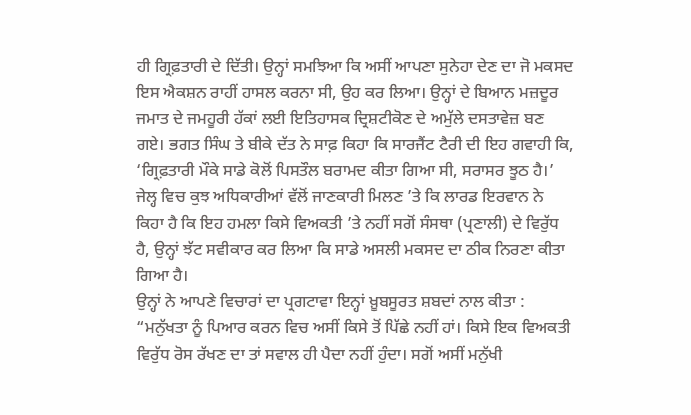ਹੀ ਗ੍ਰਿਫ਼ਤਾਰੀ ਦੇ ਦਿੱਤੀ। ਉਨ੍ਹਾਂ ਸਮਝਿਆ ਕਿ ਅਸੀਂ ਆਪਣਾ ਸੁਨੇਹਾ ਦੇਣ ਦਾ ਜੋ ਮਕਸਦ ਇਸ ਐਕਸ਼ਨ ਰਾਹੀਂ ਹਾਸਲ ਕਰਨਾ ਸੀ, ਉਹ ਕਰ ਲਿਆ। ਉਨ੍ਹਾਂ ਦੇ ਬਿਆਨ ਮਜ਼ਦੂਰ ਜਮਾਤ ਦੇ ਜਮਹੂਰੀ ਹੱਕਾਂ ਲਈ ਇਤਿਹਾਸਕ ਦ੍ਰਿਸ਼ਟੀਕੋਣ ਦੇ ਅਮੁੱਲੇ ਦਸਤਾਵੇਜ਼ ਬਣ ਗਏ। ਭਗਤ ਸਿੰਘ ਤੇ ਬੀਕੇ ਦੱਤ ਨੇ ਸਾਫ਼ ਕਿਹਾ ਕਿ ਸਾਰਜੈਂਟ ਟੈਰੀ ਦੀ ਇਹ ਗਵਾਹੀ ਕਿ, ‘ਗ੍ਰਿਫ਼ਤਾਰੀ ਮੌਕੇ ਸਾਡੇ ਕੋਲੋਂ ਪਿਸਤੌਲ ਬਰਾਮਦ ਕੀਤਾ ਗਿਆ ਸੀ, ਸਰਾਸਰ ਝੂਠ ਹੈ।’ ਜੇਲ੍ਹ ਵਿਚ ਕੁਝ ਅਧਿਕਾਰੀਆਂ ਵੱਲੋਂ ਜਾਣਕਾਰੀ ਮਿਲਣ ’ਤੇ ਕਿ ਲਾਰਡ ਇਰਵਾਨ ਨੇ ਕਿਹਾ ਹੈ ਕਿ ਇਹ ਹਮਲਾ ਕਿਸੇ ਵਿਅਕਤੀ ’ਤੇ ਨਹੀਂ ਸਗੋਂ ਸੰਸਥਾ (ਪ੍ਰਣਾਲੀ) ਦੇ ਵਿਰੁੱਧ ਹੈ, ਉਨ੍ਹਾਂ ਝੱਟ ਸਵੀਕਾਰ ਕਰ ਲਿਆ ਕਿ ਸਾਡੇ ਅਸਲੀ ਮਕਸਦ ਦਾ ਠੀਕ ਨਿਰਣਾ ਕੀਤਾ ਗਿਆ ਹੈ।
ਉਨ੍ਹਾਂ ਨੇ ਆਪਣੇ ਵਿਚਾਰਾਂ ਦਾ ਪ੍ਰਗਟਾਵਾ ਇਨ੍ਹਾਂ ਖ਼ੂਬਸੂਰਤ ਸ਼ਬਦਾਂ ਨਾਲ ਕੀਤਾ : “ਮਨੁੱਖਤਾ ਨੂੰ ਪਿਆਰ ਕਰਨ ਵਿਚ ਅਸੀਂ ਕਿਸੇ ਤੋਂ ਪਿੱਛੇ ਨਹੀਂ ਹਾਂ। ਕਿਸੇ ਇਕ ਵਿਅਕਤੀ ਵਿਰੁੱਧ ਰੋਸ ਰੱਖਣ ਦਾ ਤਾਂ ਸਵਾਲ ਹੀ ਪੈਦਾ ਨਹੀਂ ਹੁੰਦਾ। ਸਗੋਂ ਅਸੀਂ ਮਨੁੱਖੀ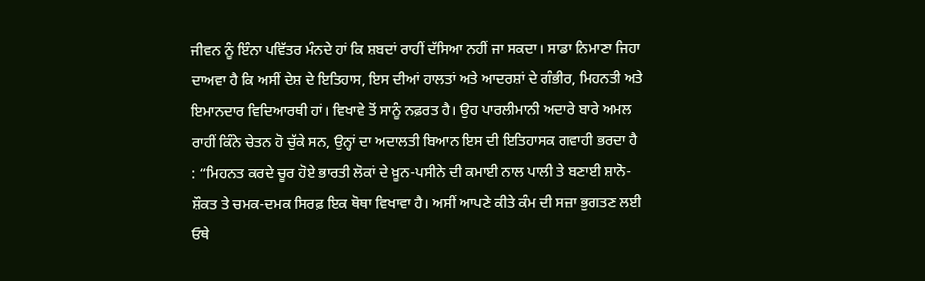ਜੀਵਨ ਨੂੰ ਇੰਨਾ ਪਵਿੱਤਰ ਮੰਨਦੇ ਹਾਂ ਕਿ ਸ਼ਬਦਾਂ ਰਾਹੀਂ ਦੱਸਿਆ ਨਹੀਂ ਜਾ ਸਕਦਾ। ਸਾਡਾ ਨਿਮਾਣਾ ਜਿਹਾ ਦਾਅਵਾ ਹੈ ਕਿ ਅਸੀਂ ਦੇਸ਼ ਦੇ ਇਤਿਹਾਸ, ਇਸ ਦੀਆਂ ਹਾਲਤਾਂ ਅਤੇ ਆਦਰਸ਼ਾਂ ਦੇ ਗੰਭੀਰ, ਮਿਹਨਤੀ ਅਤੇ ਇਮਾਨਦਾਰ ਵਿਦਿਆਰਥੀ ਹਾਂ। ਵਿਖਾਵੇ ਤੋਂ ਸਾਨੂੰ ਨਫ਼ਰਤ ਹੈ। ਉਹ ਪਾਰਲੀਮਾਨੀ ਅਦਾਰੇ ਬਾਰੇ ਅਮਲ ਰਾਹੀਂ ਕਿੰਨੇ ਚੇਤਨ ਹੋ ਚੁੱਕੇ ਸਨ, ਉਨ੍ਹਾਂ ਦਾ ਅਦਾਲਤੀ ਬਿਆਨ ਇਸ ਦੀ ਇਤਿਹਾਸਕ ਗਵਾਹੀ ਭਰਦਾ ਹੈ : “ਮਿਹਨਤ ਕਰਦੇ ਚੂਰ ਹੋਏ ਭਾਰਤੀ ਲੋਕਾਂ ਦੇ ਖ਼ੂਨ-ਪਸੀਨੇ ਦੀ ਕਮਾਈ ਨਾਲ ਪਾਲੀ ਤੇ ਬਣਾਈ ਸ਼ਾਨੋ-ਸ਼ੌਕਤ ਤੇ ਚਮਕ-ਦਮਕ ਸਿਰਫ਼ ਇਕ ਥੋਥਾ ਵਿਖਾਵਾ ਹੈ। ਅਸੀਂ ਆਪਣੇ ਕੀਤੇ ਕੰਮ ਦੀ ਸਜ਼ਾ ਭੁਗਤਣ ਲਈ ਓਥੇ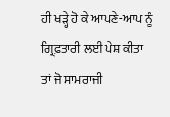ਹੀ ਖੜ੍ਹੇ ਹੋ ਕੇ ਆਪਣੇ-ਆਪ ਨੂੰ ਗ੍ਰਿਫ਼ਤਾਰੀ ਲਈ ਪੇਸ਼ ਕੀਤਾ ਤਾਂ ਜੋ ਸਾਮਰਾਜੀ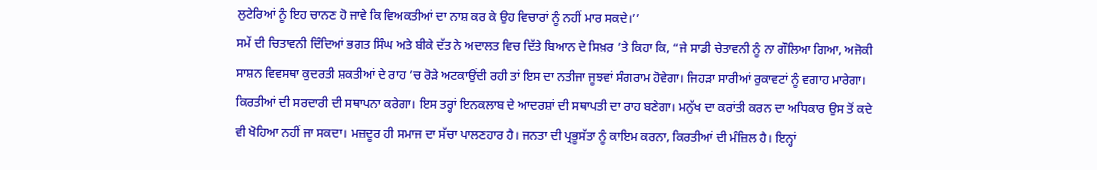ਲੁਟੇਰਿਆਂ ਨੂੰ ਇਹ ਚਾਨਣ ਹੋ ਜਾਵੇ ਕਿ ਵਿਅਕਤੀਆਂ ਦਾ ਨਾਸ਼ ਕਰ ਕੇ ਉਹ ਵਿਚਾਰਾਂ ਨੂੰ ਨਹੀਂ ਮਾਰ ਸਕਦੇ।’’
ਸਮੇਂ ਦੀ ਚਿਤਾਵਨੀ ਦਿੰਦਿਆਂ ਭਗਤ ਸਿੰਘ ਅਤੇ ਬੀਕੇ ਦੱਤ ਨੇ ਅਦਾਲਤ ਵਿਚ ਦਿੱਤੇ ਬਿਆਨ ਦੇ ਸਿਖ਼ਰ ’ਤੇ ਕਿਹਾ ਕਿ, “ਜੇ ਸਾਡੀ ਚੇਤਾਵਨੀ ਨੂੰ ਨਾ ਗੌਲਿਆ ਗਿਆ, ਅਜੋਕੀ ਸਾਸ਼ਨ ਵਿਵਸਥਾ ਕੁਦਰਤੀ ਸ਼ਕਤੀਆਂ ਦੇ ਰਾਹ ’ਚ ਰੋੜੇ ਅਟਕਾਉਂਦੀ ਰਹੀ ਤਾਂ ਇਸ ਦਾ ਨਤੀਜਾ ਜੂਝਵਾਂ ਸੰਗਰਾਮ ਹੋਵੇਗਾ। ਜਿਹੜਾ ਸਾਰੀਆਂ ਰੁਕਾਵਟਾਂ ਨੂੰ ਵਗਾਹ ਮਾਰੇਗਾ। ਕਿਰਤੀਆਂ ਦੀ ਸਰਦਾਰੀ ਦੀ ਸਥਾਪਨਾ ਕਰੇਗਾ। ਇਸ ਤਰ੍ਹਾਂ ਇਨਕਲਾਬ ਦੇ ਆਦਰਸ਼ਾਂ ਦੀ ਸਥਾਪਤੀ ਦਾ ਰਾਹ ਬਣੇਗਾ। ਮਨੁੱਖ ਦਾ ਕਰਾਂਤੀ ਕਰਨ ਦਾ ਅਧਿਕਾਰ ਉਸ ਤੋਂ ਕਦੇ ਵੀ ਖੋਹਿਆ ਨਹੀਂ ਜਾ ਸਕਦਾ। ਮਜ਼ਦੂਰ ਹੀ ਸਮਾਜ ਦਾ ਸੱਚਾ ਪਾਲਣਹਾਰ ਹੈ। ਜਨਤਾ ਦੀ ਪ੍ਰਭੂਸੱਤਾ ਨੂੰ ਕਾਇਮ ਕਰਨਾ, ਕਿਰਤੀਆਂ ਦੀ ਮੰਜ਼ਿਲ ਹੈ। ਇਨ੍ਹਾਂ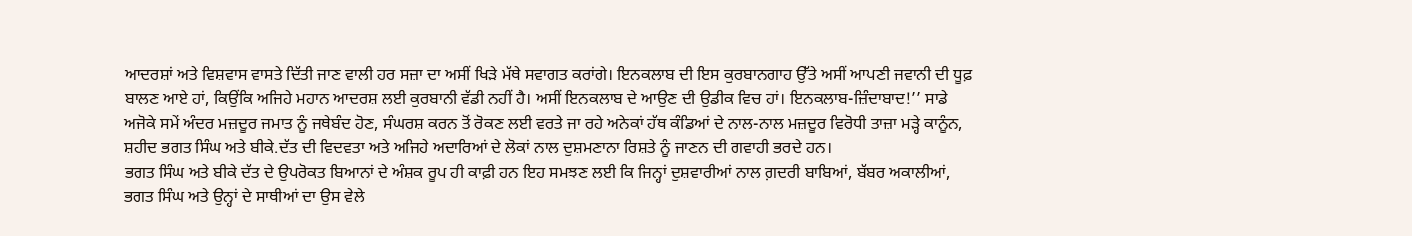ਆਦਰਸ਼ਾਂ ਅਤੇ ਵਿਸ਼ਵਾਸ ਵਾਸਤੇ ਦਿੱਤੀ ਜਾਣ ਵਾਲੀ ਹਰ ਸਜ਼ਾ ਦਾ ਅਸੀਂ ਖਿੜੇ ਮੱਥੇ ਸਵਾਗਤ ਕਰਾਂਗੇ। ਇਨਕਲਾਬ ਦੀ ਇਸ ਕੁਰਬਾਨਗਾਹ ਉੱਤੇ ਅਸੀਂ ਆਪਣੀ ਜਵਾਨੀ ਦੀ ਧੂਫ਼ ਬਾਲਣ ਆਏ ਹਾਂ, ਕਿਉਂਕਿ ਅਜਿਹੇ ਮਹਾਨ ਆਦਰਸ਼ ਲਈ ਕੁਰਬਾਨੀ ਵੱਡੀ ਨਹੀਂ ਹੈ। ਅਸੀਂ ਇਨਕਲਾਬ ਦੇ ਆਉਣ ਦੀ ਉਡੀਕ ਵਿਚ ਹਾਂ। ਇਨਕਲਾਬ-ਜ਼ਿੰਦਾਬਾਦ!’’ ਸਾਡੇ ਅਜੋਕੇ ਸਮੇਂ ਅੰਦਰ ਮਜ਼ਦੂਰ ਜਮਾਤ ਨੂੰ ਜਥੇਬੰਦ ਹੋਣ, ਸੰਘਰਸ਼ ਕਰਨ ਤੋਂ ਰੋਕਣ ਲਈ ਵਰਤੇ ਜਾ ਰਹੇ ਅਨੇਕਾਂ ਹੱਥ ਕੰਡਿਆਂ ਦੇ ਨਾਲ-ਨਾਲ ਮਜ਼ਦੂਰ ਵਿਰੋਧੀ ਤਾਜ਼ਾ ਮੜ੍ਹੇ ਕਾਨੂੰਨ, ਸ਼ਹੀਦ ਭਗਤ ਸਿੰਘ ਅਤੇ ਬੀਕੇ.ਦੱਤ ਦੀ ਵਿਦਵਤਾ ਅਤੇ ਅਜਿਹੇ ਅਦਾਰਿਆਂ ਦੇ ਲੋਕਾਂ ਨਾਲ ਦੁਸ਼ਮਣਾਨਾ ਰਿਸ਼ਤੇ ਨੂੰ ਜਾਣਨ ਦੀ ਗਵਾਹੀ ਭਰਦੇ ਹਨ।
ਭਗਤ ਸਿੰਘ ਅਤੇ ਬੀਕੇ ਦੱਤ ਦੇ ਉਪਰੋਕਤ ਬਿਆਨਾਂ ਦੇ ਅੰਸ਼ਕ ਰੂਪ ਹੀ ਕਾਫ਼ੀ ਹਨ ਇਹ ਸਮਝਣ ਲਈ ਕਿ ਜਿਨ੍ਹਾਂ ਦੁਸ਼ਵਾਰੀਆਂ ਨਾਲ ਗ਼ਦਰੀ ਬਾਬਿਆਂ, ਬੱਬਰ ਅਕਾਲੀਆਂ, ਭਗਤ ਸਿੰਘ ਅਤੇ ਉਨ੍ਹਾਂ ਦੇ ਸਾਥੀਆਂ ਦਾ ਉਸ ਵੇਲੇ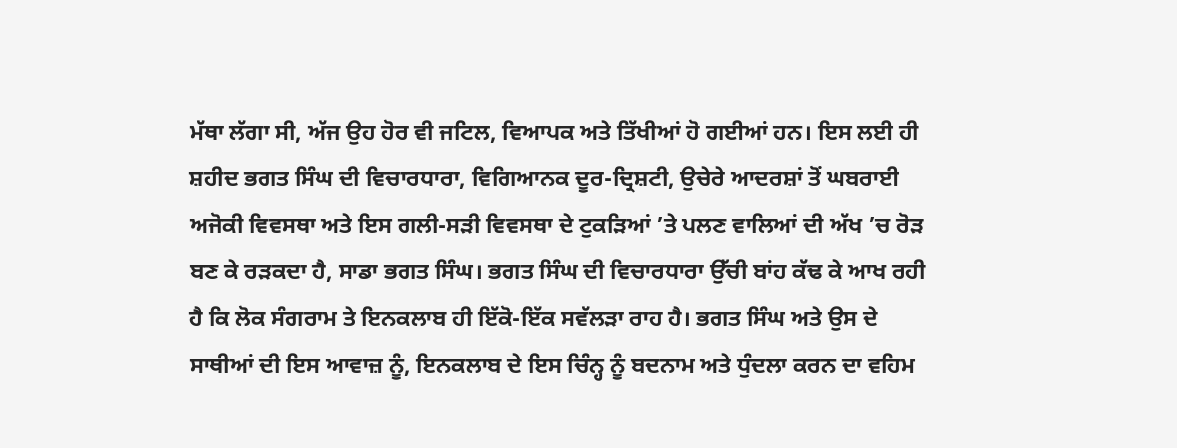ਮੱਥਾ ਲੱਗਾ ਸੀ, ਅੱਜ ਉਹ ਹੋਰ ਵੀ ਜਟਿਲ, ਵਿਆਪਕ ਅਤੇ ਤਿੱਖੀਆਂ ਹੋ ਗਈਆਂ ਹਨ। ਇਸ ਲਈ ਹੀ ਸ਼ਹੀਦ ਭਗਤ ਸਿੰਘ ਦੀ ਵਿਚਾਰਧਾਰਾ, ਵਿਗਿਆਨਕ ਦੂਰ-ਦ੍ਰਿਸ਼ਟੀ, ਉਚੇਰੇ ਆਦਰਸ਼ਾਂ ਤੋਂ ਘਬਰਾਈ ਅਜੋਕੀ ਵਿਵਸਥਾ ਅਤੇ ਇਸ ਗਲੀ-ਸੜੀ ਵਿਵਸਥਾ ਦੇ ਟੁਕੜਿਆਂ ’ਤੇ ਪਲਣ ਵਾਲਿਆਂ ਦੀ ਅੱਖ ’ਚ ਰੋੜ ਬਣ ਕੇ ਰੜਕਦਾ ਹੈ, ਸਾਡਾ ਭਗਤ ਸਿੰਘ। ਭਗਤ ਸਿੰਘ ਦੀ ਵਿਚਾਰਧਾਰਾ ਉੱਚੀ ਬਾਂਹ ਕੱਢ ਕੇ ਆਖ ਰਹੀ ਹੈ ਕਿ ਲੋਕ ਸੰਗਰਾਮ ਤੇ ਇਨਕਲਾਬ ਹੀ ਇੱਕੋ-ਇੱਕ ਸਵੱਲੜਾ ਰਾਹ ਹੈ। ਭਗਤ ਸਿੰਘ ਅਤੇ ਉਸ ਦੇ ਸਾਥੀਆਂ ਦੀ ਇਸ ਆਵਾਜ਼ ਨੂੰ, ਇਨਕਲਾਬ ਦੇ ਇਸ ਚਿੰਨ੍ਹ ਨੂੰ ਬਦਨਾਮ ਅਤੇ ਧੁੰਦਲਾ ਕਰਨ ਦਾ ਵਹਿਮ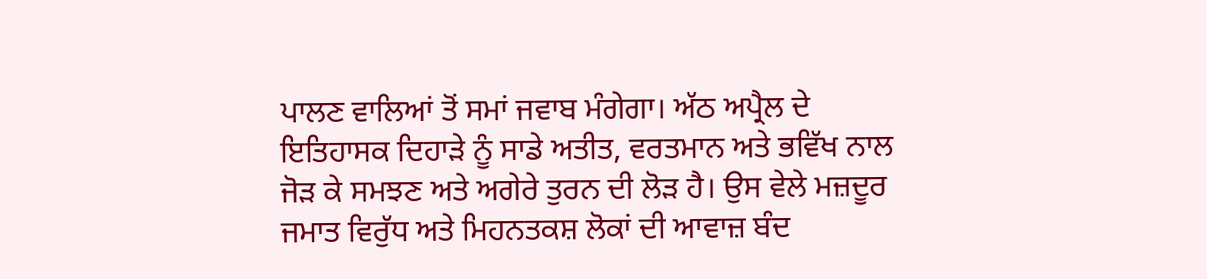ਪਾਲਣ ਵਾਲਿਆਂ ਤੋਂ ਸਮਾਂ ਜਵਾਬ ਮੰਗੇਗਾ। ਅੱਠ ਅਪ੍ਰੈਲ ਦੇ ਇਤਿਹਾਸਕ ਦਿਹਾੜੇ ਨੂੰ ਸਾਡੇ ਅਤੀਤ, ਵਰਤਮਾਨ ਅਤੇ ਭਵਿੱਖ ਨਾਲ ਜੋੜ ਕੇ ਸਮਝਣ ਅਤੇ ਅਗੇਰੇ ਤੁਰਨ ਦੀ ਲੋੜ ਹੈ। ਉਸ ਵੇਲੇ ਮਜ਼ਦੂਰ ਜਮਾਤ ਵਿਰੁੱਧ ਅਤੇ ਮਿਹਨਤਕਸ਼ ਲੋਕਾਂ ਦੀ ਆਵਾਜ਼ ਬੰਦ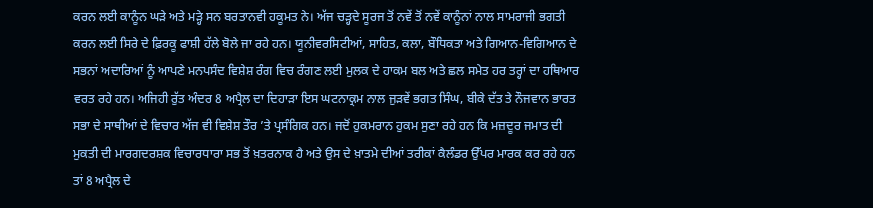ਕਰਨ ਲਈ ਕਾਨੂੰਨ ਘੜੇ ਅਤੇ ਮੜ੍ਹੇ ਸਨ ਬਰਤਾਨਵੀ ਹਕੂਮਤ ਨੇ। ਅੱਜ ਚੜ੍ਹਦੇ ਸੂਰਜ ਤੋਂ ਨਵੇਂ ਤੋਂ ਨਵੇਂ ਕਾਨੂੰਨਾਂ ਨਾਲ ਸਾਮਰਾਜੀ ਭਗਤੀ ਕਰਨ ਲਈ ਸਿਰੇ ਦੇ ਫ਼ਿਰਕੂ ਫਾਸ਼ੀ ਹੱਲੇ ਬੋਲੇ ਜਾ ਰਹੇ ਹਨ। ਯੂਨੀਵਰਸਿਟੀਆਂ, ਸਾਹਿਤ, ਕਲਾ, ਬੌਧਿਕਤਾ ਅਤੇ ਗਿਆਨ-ਵਿਗਿਆਨ ਦੇ ਸਭਨਾਂ ਅਦਾਰਿਆਂ ਨੂੰ ਆਪਣੇ ਮਨਪਸੰਦ ਵਿਸ਼ੇਸ਼ ਰੰਗ ਵਿਚ ਰੰਗਣ ਲਈ ਮੁਲਕ ਦੇ ਹਾਕਮ ਬਲ ਅਤੇ ਛਲ ਸਮੇਤ ਹਰ ਤਰ੍ਹਾਂ ਦਾ ਹਥਿਆਰ ਵਰਤ ਰਹੇ ਹਨ। ਅਜਿਹੀ ਰੁੱਤ ਅੰਦਰ 8 ਅਪ੍ਰੈਲ ਦਾ ਦਿਹਾੜਾ ਇਸ ਘਟਨਾਕ੍ਰਮ ਨਾਲ ਜੁੜਵੇਂ ਭਗਤ ਸਿੰਘ, ਬੀਕੇ ਦੱਤ ਤੇ ਨੌਜਵਾਨ ਭਾਰਤ ਸਭਾ ਦੇ ਸਾਥੀਆਂ ਦੇ ਵਿਚਾਰ ਅੱਜ ਵੀ ਵਿਸ਼ੇਸ਼ ਤੌਰ ’ਤੇ ਪ੍ਰਸੰਗਿਕ ਹਨ। ਜਦੋਂ ਹੁਕਮਰਾਨ ਹੁਕਮ ਸੁਣਾ ਰਹੇ ਹਨ ਕਿ ਮਜ਼ਦੂਰ ਜਮਾਤ ਦੀ ਮੁਕਤੀ ਦੀ ਮਾਰਗਦਰਸ਼ਕ ਵਿਚਾਰਧਾਰਾ ਸਭ ਤੋਂ ਖ਼ਤਰਨਾਕ ਹੈ ਅਤੇ ਉਸ ਦੇ ਖ਼ਾਤਮੇ ਦੀਆਂ ਤਰੀਕਾਂ ਕੈਲੰਡਰ ਉੱਪਰ ਮਾਰਕ ਕਰ ਰਹੇ ਹਨ ਤਾਂ 8 ਅਪ੍ਰੈਲ ਦੇ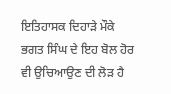ਇਤਿਹਾਸਕ ਦਿਹਾੜੇ ਮੌਕੇ ਭਗਤ ਸਿੰਘ ਦੇ ਇਹ ਬੋਲ ਹੋਰ ਵੀ ਉਚਿਆਉਣ ਦੀ ਲੋੜ ਹੈ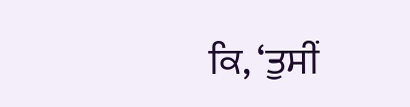ਕਿ, ‘ਤੁਸੀਂ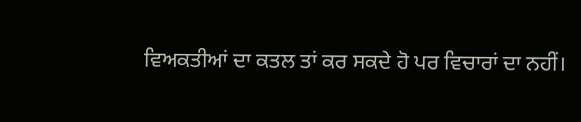ਵਿਅਕਤੀਆਂ ਦਾ ਕਤਲ ਤਾਂ ਕਰ ਸਕਦੇ ਹੋ ਪਰ ਵਿਚਾਰਾਂ ਦਾ ਨਹੀਂ।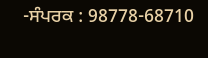-ਸੰਪਰਕ : 98778-68710